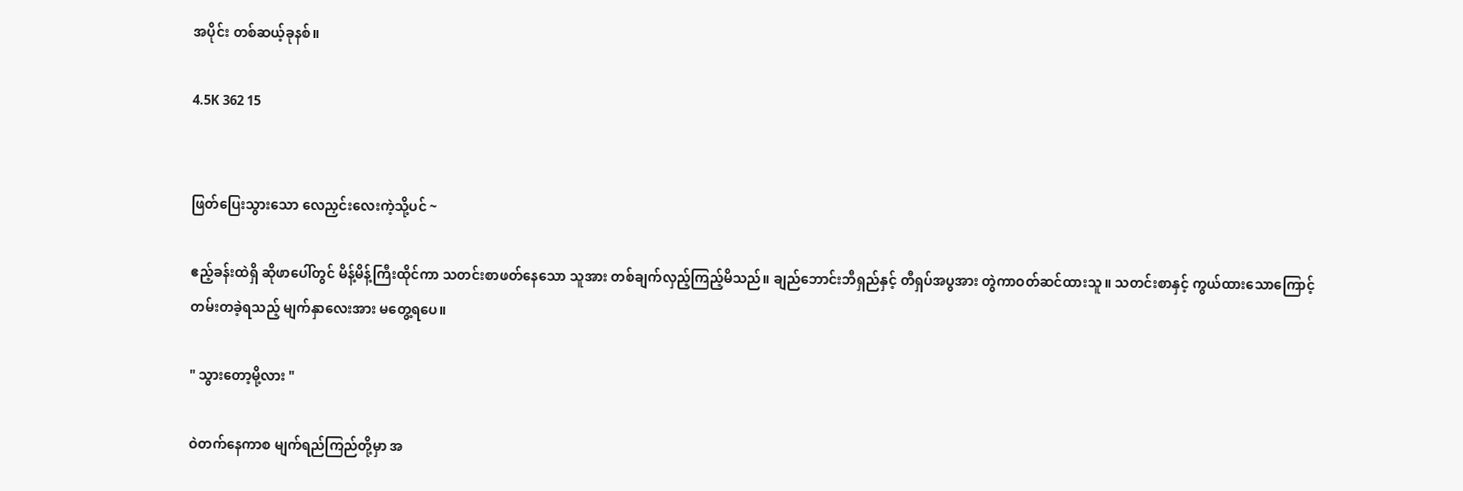အပိုင်း တစ်ဆယ့်ခုနစ်။

4.5K 362 15


ဖြတ်ပြေးသွားသော လေညှင်းလေးကဲ့သို့ပင် ~

ဧည့်ခန်းထဲရှိ ဆိုဖာပေါ်တွင် မိန့်မိန့်ကြီးထိုင်ကာ သတင်းစာဖတ်နေသော သူအား တစ်ချက်လှည့်ကြည့်မိသည်။ ချည်ဘောင်းဘီရှည်နှင့် တီရှပ်အပွအား တွဲကာဝတ်ဆင်ထား‌သူ။ သတင်းစာနှင့် ကွယ်ထားသောကြောင့် တမ်းတခဲ့ရသည့် မျက်နှာလေးအား မတွေ့ရပေ။

" သွားတော့မို့လား "

ဝဲတက်နေကာစ မျက်ရည်ကြည်တို့မှာ အ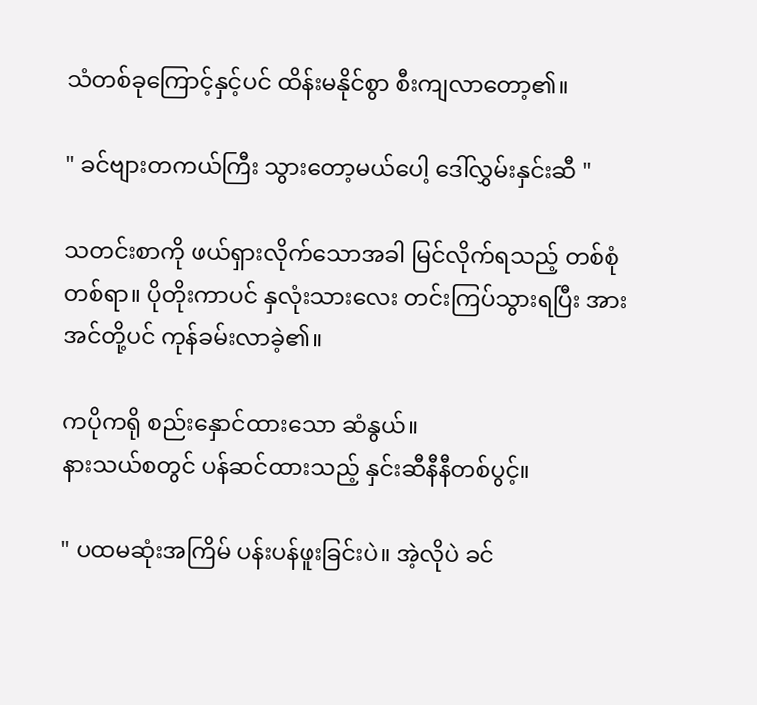သံတစ်ခုကြောင့်နှင့်ပင် ထိန်းမနိုင်စွာ စီးကျလာတော့၏။

" ခင်ဗျားတကယ်ကြီး သွားတော့မယ်ပေါ့ ဒေါ်လွှမ်းနှင်းဆီ "

သတင်းစာကို ဖယ်ရှားလိုက်သောအခါ မြင်လိုက်ရသည့် တစ်စုံတစ်ရာ။ ပိုတိုးကာပင် နှလုံးသားလေး တင်းကြပ်သွားရပြီး အားအင်တို့ပင် ကုန်ခမ်းလာခဲ့၏။

ကပိုကရို စည်းနှောင်ထားသော ဆံနွယ်။
နားသယ်စတွင် ပန်ဆင်ထားသည့် နှင်းဆီနီနီတစ်ပွင့်။

" ပထမဆုံးအကြိမ် ပန်းပန်ဖူးခြင်းပဲ။ အဲ့လိုပဲ ခင်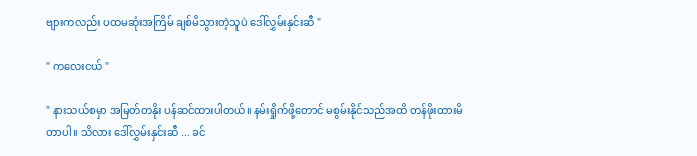ဗျားကလည်း ပထမဆုံးအကြိမ် ချစ်မိသွားတဲ့သူပဲ ဒေါ်လွှမ်းနှင်းဆီ "

" ကလေးငယ် "

" နားသယ်စမှာ အမြတ်တနိုး ပန်ဆင်ထားပါတယ်။ နမ်းရှိုက်ဖို့တောင် မစွမ်းနိုင်သည်အထိ တန်ဖိုးထားမိတာပါ။ သိလား ဒေါ်လွှမ်းနှင်းဆီ ... ခင်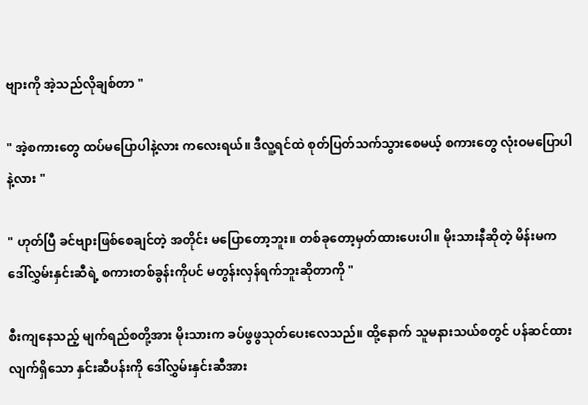ဗျားကို အဲ့သည်လိုချစ်တာ "

" အဲ့စကားတွေ ထပ်မပြောပါနဲ့လား ကလေးရယ်။ ဒီလူ့ရင်ထဲ စုတ်ပြတ်သက်သွားစေမယ့် စကားတွေ လုံးဝမပြောပါနဲ့လား "

" ဟုတ်ပြီ ခင်ဗျားဖြစ်စေချင်တဲ့ အတိုင်း မပြောတော့ဘူး။ တစ်ခုတော့မှတ်ထားပေးပါ။ မိုးသားနီဆိုတဲ့ မိန်းမက ဒေါ်လွှမ်းနှင်း‌ဆီရဲ့ စကားတစ်ခွန်းကိုပင် မတွန်းလှန်ရက်ဘူး‌ဆိုတာကို "

စီးကျနေသည့် မျက်ရည်စတို့အား မိုးသားက ခပ်ဖွဖွသုတ်ပေးလေသည်။ ထို့နောက် သူမနားသယ်စတွင် ပန်ဆင်ထားလျက်ရှိသော နှင်းဆီပန်းကို ဒေါ်လွှမ်းနှင်းဆီအား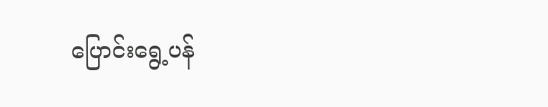ပြောင်းရွေ့ပန်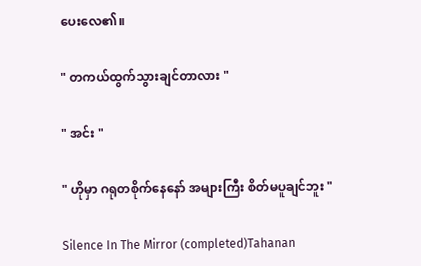ပေးလေ၏။

" တကယ်ထွက်သွားချင်တာလား "

" အင်း "

" ဟိုမှာ ဂရုတစိုက်နေနော် အများကြီး စိတ်မပူချင်ဘူး "

Silence In The Mirror (completed)Tahanan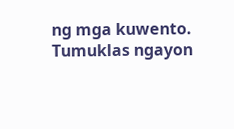ng mga kuwento. Tumuklas ngayon